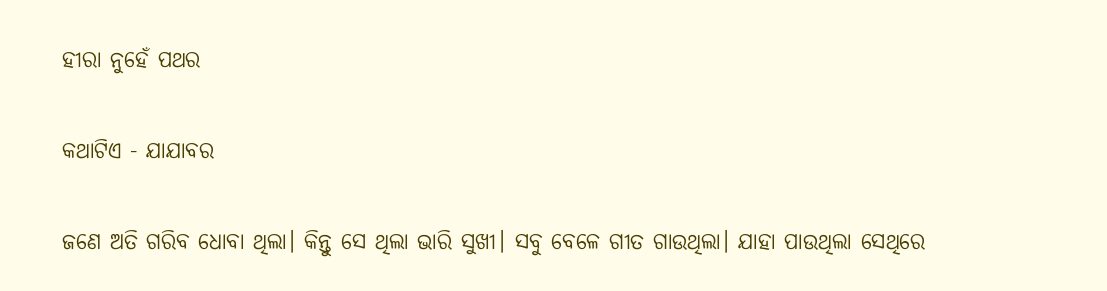ହୀରା ନୁହେଁ ପଥର

କଥାଟିଏ - ଯାଯାବର

ଜଣେ ଅତି ଗରିବ ଧୋବା ଥିଲା। କିନ୍ତୁ ସେ ଥିଲା ଭାରି ସୁଖୀ। ସବୁ ବେଳେ ଗୀତ ଗାଉଥିଲା। ଯାହା ପାଉଥିଲା ସେଥିରେ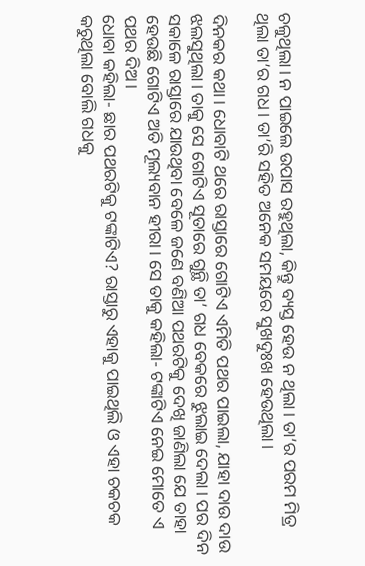ଚଳୁଥିଲା। ନ ପାଇଲେ ଉପାସ ରହୁଥିଲା, କିନ୍ତୁ ବ୍ୟସ୍ତ ହେଉ ନ ଥିଲା। ତା’ର ପରମ ମିତ୍ର ଥିଲା ତା’ର ଗଧ। ତା’ରି ସହିତ ଅନେକ ସମୟରେ ସୁଖଦୁଃଖ ହେଉଥିଲା।

ଦିନକର କଥା। ଧୋବାଟି ଥରେ ରାସ୍ତା‌ରେ ଗୋଟିଏ ଏମିତି ପଥର ପାଇଲା, ଯାହା ଦାଉ ଦାଉ ଝଲସୁଥିଲା। ତାକୁ ସେ ଗୋଟିଏ ସୂତାରେ ଗୁନ୍ଥି ତା’ ଗଧ ବେକରେ ଝୁଲାଇ ଦେଲା। ପର ଦିନ ସକାଳେ ରାସ୍ତାରେ ଯାଉଥିବା ବେଳେ ଜଣେ ବଣିଆ ପଥରଟିକୁ ଦେଖି ଜାଣିଲା ଯେ ତାହା ହେଉଛି ଗୋଟିଏ ଅତି ମୂଲ୍ୟବାନ ହୀରା। ସେ ତାକୁ କହିଲା- ଟଙ୍କାଟିଏ ନେଇ ମୋତେ ଏ ପଥର ଦିଅ।
ଧୋବା କହିଲା- ଛାର ପଥରଟିକୁ ଟଙ୍କାଟିଏ? ରାସ୍ତାରୁ ଏହାକୁ ପ‌ାଇଥିଲି ଓ ଏହା ଚକଚକ କରୁଥିଲା ବୋଲି ଗଧକୁ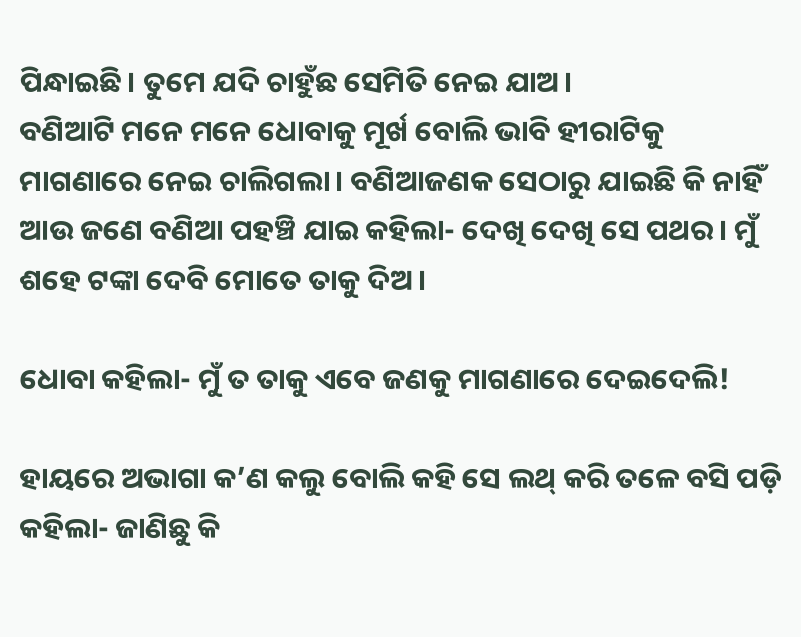ପିନ୍ଧାଇଛି। ତୁମେ ଯଦି ଚାହୁଁଛ ସେମିତି ନେଇ ଯାଅ।
ବଣିଆଟି ମନେ ମନେ ଧୋବାକୁ ମୂର୍ଖ ବୋଲି ଭାବି ହୀରାଟିକୁ ମାଗଣାରେ ନେଇ ଚାଲିଗଲା। ବଣିଆଜଣକ ସେଠାରୁ ଯାଇଛି କି ନାହିଁ ଆଉ ଜଣେ ବଣିଆ ପହଞ୍ଚି ଯାଇ କହିଲା- ଦେଖି ଦେଖି ସେ ପଥର। ମୁଁ ଶହେ ଟଙ୍କା ଦେବି ମୋତେ ତାକୁ ଦିଅ।

ଧୋବା କହିଲା- ମୁଁ ତ ତାକୁ ଏବେ ଜଣକୁ ମାଗଣାରେ ଦେଇଦେଲି!

ହାୟରେ ଅଭାଗା କ’ଣ କଲୁ ବୋଲି କହି ସେ ଲଥ୍ କରି ତଳେ ବସି ପଡ଼ି କହିଲା- ଜାଣିଛୁ କି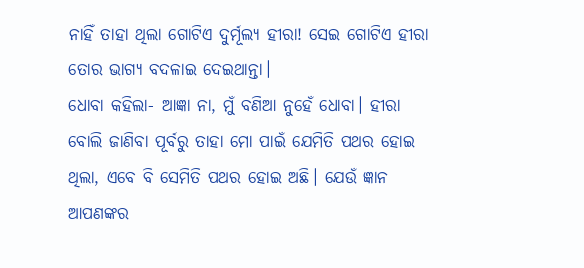ନାହିଁ ତାହା ଥିଲା ଗୋଟିଏ ଦୁର୍ମୂଲ୍ୟ ହୀରା! ସେଇ ଗୋଟିଏ ହୀରା ତୋର ଭାଗ୍ୟ ବଦଳାଇ ଦେଇଥାନ୍ତା।
ଧୋବା କହିଲା- ଆଜ୍ଞା ନା, ମୁଁ ବଣିଆ ନୁହେଁ ଧୋବା। ହୀରା ବୋଲି ଜାଣିବା ପୂର୍ବରୁ ତାହା ମୋ ପାଇଁ ଯେମିତି ପଥର ହୋଇ ଥିଲା, ଏବେ ବି ସେମିତି ପଥର ହୋଇ ଅଛି। ଯେଉଁ ଜ୍ଞାନ ଆପଣଙ୍କର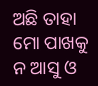ଅଛି ତାହା ମୋ ପାଖକୁ ନ ଆସୁ ଓ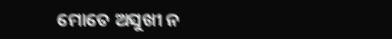ମୋତେ ଅସୁଖୀ ନ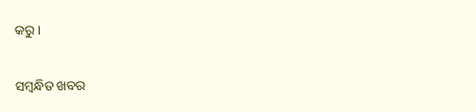କରୁ।

ସମ୍ବନ୍ଧିତ ଖବର